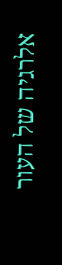אלרגיה של העור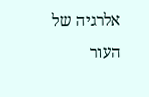אלרגיה של העור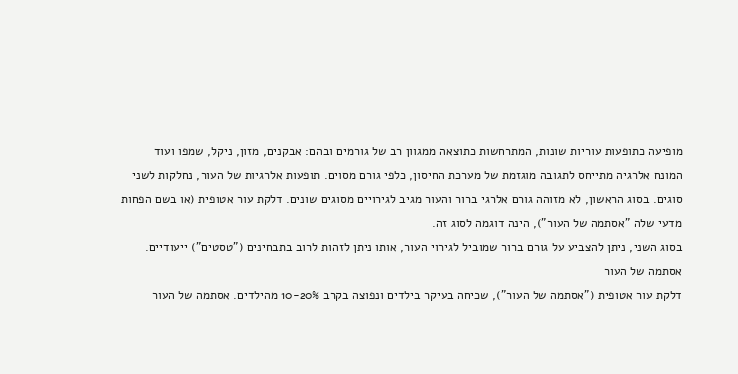מופיעה כתופעות עוריות שונות, המתרחשות כתוצאה ממגוון רב של גורמים ובהם: אבקנים, מזון, ניקל, שמפו ועוד
המונח אלרגיה מתייחס לתגובה מוגזמת של מערכת החיסון, כלפי גורם מסוים. תופעות אלרגיות של העור, נחלקות לשני סוגים. בסוג הראשון, לא מזוהה גורם אלרגי ברור והעור מגיב לגירויים מסוגים שונים. דלקת עור אטופית (או בשם הפחות מדעי שלה "אסתמה של העור"), הינה דוגמה לסוג זה.
בסוג השני, ניתן להצביע על גורם ברור שמוביל לגירוי העור, אותו ניתן לזהות לרוב בתבחינים ("טסטים") ייעודיים.
אסתמה של העור
דלקת עור אטופית ("אסתמה של העור"), שכיחה בעיקר בילדים ונפוצה בקרב 10-20% מהילדים. אסתמה של העור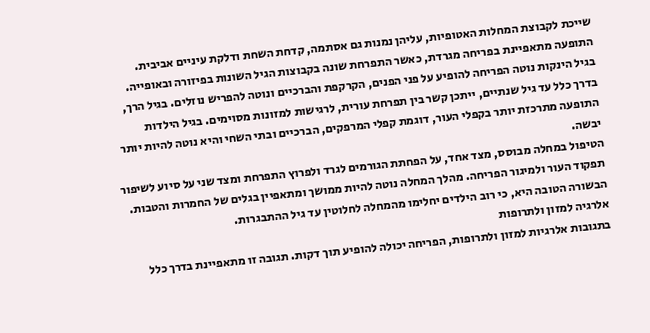שייכת לקבוצת המחלות האטופיות, עליהן נמנות גם אסתמה, קדחת השחת ודלקת עיניים אביבית. התופעה מתאפיינת בפריחה מגרדת, כאשר התפרחת שונה בקבוצות הגיל השונות בפיזורה ובאופייה.
בגיל הינקות נוטה הפריחה להופיע על פני הפנים, הקרקפת והברכיים ונוטה להפריש נוזלים. בגיל הרך, בדרך כלל עד גיל שנתיים, ייתכן קשר בין תפרחת עורית, לרגישות למזונות מסוימים. בגיל הילדות התופעה מתרכזת יותר בקפלי העור, דוגמת קפלי המרפקים, הברכיים ובתי השחי והיא נוטה להיות יותר יבשה.
הטיפול במחלה מבוסס, מצד אחד, על הפחתת הגורמים לגרד ולפרוץ התפרחת ומצד שני על סיוע לשיפור תפקוד העור ולמיגור הפריחה. מהלך המחלה נוטה להיות ממושך ומתאפיין בגלים של החמרות והטבות. הבשורה הטובה היא, כי רוב הילדים יחלימו מהמחלה לחלוטין עד גיל ההתבגרות.
אלרגיה למזון ולתרופות
בתגובות אלרגיות למזון ולתרופות, הפריחה יכולה להופיע תוך דקות. תגובה זו מתאפיינת בדרך כלל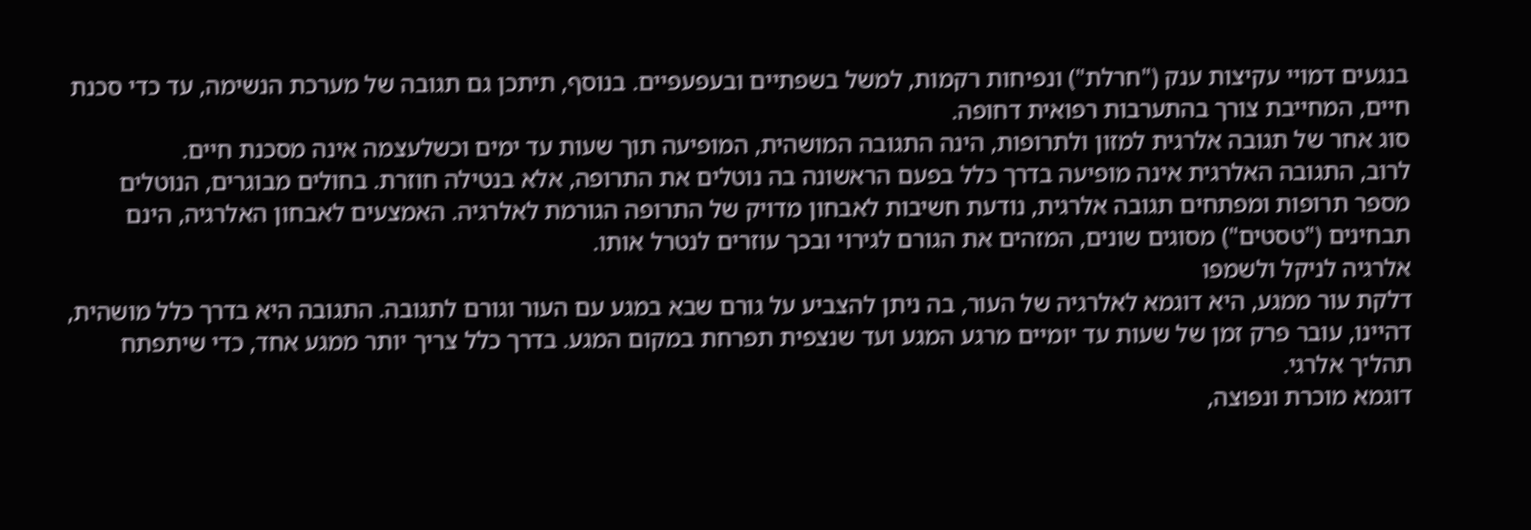בנגעים דמויי עקיצות ענק ("חרלת") ונפיחות רקמות, למשל בשפתיים ובעפעפיים. בנוסף, תיתכן גם תגובה של מערכת הנשימה, עד כדי סכנת חיים, המחייבת צורך בהתערבות רפואית דחופה.
סוג אחר של תגובה אלרגית למזון ולתרופות, הינה התגובה המושהית, המופיעה תוך שעות עד ימים וכשלעצמה אינה מסכנת חיים.
לרוב, התגובה האלרגית אינה מופיעה בדרך כלל בפעם הראשונה בה נוטלים את התרופה, אלא בנטילה חוזרת. בחולים מבוגרים, הנוטלים מספר תרופות ומפתחים תגובה אלרגית, נודעת חשיבות לאבחון מדויק של התרופה הגורמת לאלרגיה. האמצעים לאבחון האלרגיה, הינם תבחינים ("טסטים") מסוגים שונים, המזהים את הגורם לגירוי ובכך עוזרים לנטרל אותו.
אלרגיה לניקל ולשמפו
דלקת עור ממגע, היא דוגמא לאלרגיה של העור, בה ניתן להצביע על גורם שבא במגע עם העור וגורם לתגובה. התגובה היא בדרך כלל מושהית, דהיינו, עובר פרק זמן של שעות עד יומיים מרגע המגע ועד שנצפית תפרחת במקום המגע. בדרך כלל צריך יותר ממגע אחד, כדי שיתפתח תהליך אלרגי.
דוגמא מוכרת ונפוצה,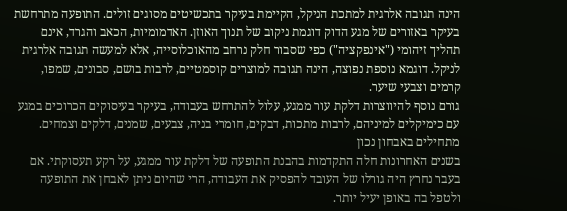הינה תגובה אלרגית למתכת הניקל, הקיימת בעיקר בתכשיטים מסוגים זולים. התופעה מתרחשת בעיקר באזורים של מגע הדוק דוגמת ניקוב של תנוך האוזן. האדמומיות, הכאב והגרד, אינם תהליך זיהומי ("אינפקציה") כפי שסבור חלק נרחב מהאוכלוסייה, אלא למעשה תגובה אלרגית לניקל. דוגמא נוספת נפוצה, הינה תגובה למוצרים קוסמטיים, לרבות בושם, סבונים, שמפו, קרמים וצבעי שיער.
גורם נוסף להיווצרות דלקת עור ממגע, עלול להתרחש בעבודה, בעיקר בעיסוקים הכרוכים במגע עם כימיקלים למיניהם, לרבות מתכות, דבקים, חומרי בניה, צבעים, שמנים, דלקים וצמחים.
מתחילים באבחון נכון
בשנים האחרונות חלה התקדמות בהבנת התופעה של דלקת עור ממגע, על רקע תעסוקתי. אם בעבר נחרץ היה גורלו של העובד להפסיק את העבודה, הרי שהיום ניתן לאבחן את התופעה ולטפל בה באופן יעיל יותר.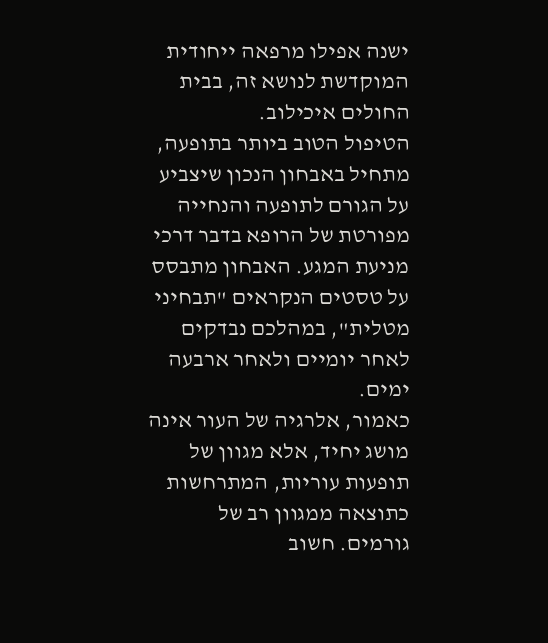ישנה אפילו מרפאה ייחודית המוקדשת לנושא זה, בבית החולים איכילוב.
הטיפול הטוב ביותר בתופעה, מתחיל באבחון הנכון שיצביע על הגורם לתופעה והנחייה מפורטת של הרופא בדבר דרכי מניעת המגע. האבחון מתבסס על טסטים הנקראים "תבחיני מטלית", במהלכם נבדקים לאחר יומיים ולאחר ארבעה ימים.
כאמור, אלרגיה של העור אינה מושג יחיד, אלא מגוון של תופעות עוריות, המתרחשות כתוצאה ממגוון רב של גורמים. חשוב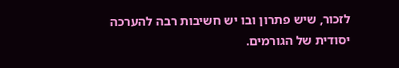לזכור, שיש פתרון ובו יש חשיבות רבה להערכה יסודית של הגורמים.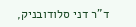ד"ר דני סלודובניק,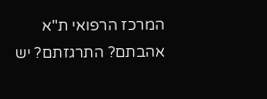המרכז הרפואי ת"א
אהבתם? התרגזתם? יש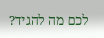לכם מה להגיד?